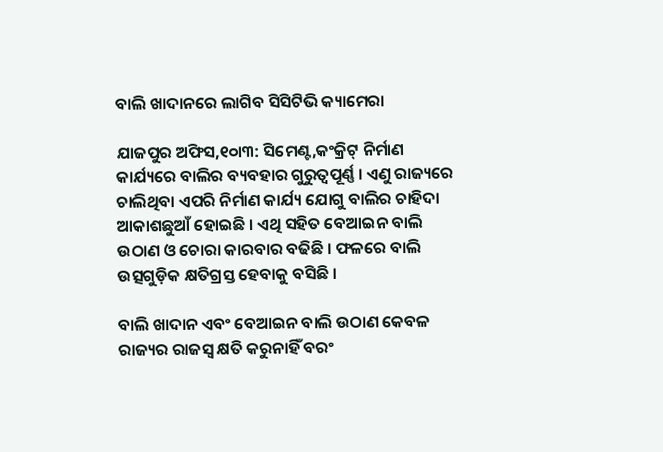ବାଲି ଖାଦାନରେ ଲାଗିବ ସିସିଟିଭି କ୍ୟାମେରା

ଯାଜପୁର ଅଫିସ,୧୦ା୩: ସିମେଣ୍ଟ,କଂକ୍ରିଟ୍‌ ନିର୍ମାଣ କାର୍ଯ୍ୟରେ ବାଲିର ବ୍ୟବହାର ଗୁରୁତ୍ୱପୂର୍ଣ୍ଣ । ଏଣୁ ରାଜ୍ୟରେ ଚାଲିଥିବା ଏପରି ନିର୍ମାଣ କାର୍ଯ୍ୟ ଯୋଗୁ ବାଲିର ଚାହିଦା ଆକାଶଛୁଆଁ ହୋଇଛି । ଏଥି ସହିତ ବେଆଇନ ବାଲି ଉଠାଣ ଓ ଚୋରା କାରବାର ବଢିଛି । ଫଳରେ ବାଲି ଉତ୍ସଗୁଡ଼ିକ କ୍ଷତିଗ୍ରସ୍ତ ହେବାକୁ ବସିଛି ।

ବାଲି ଖାଦାନ ଏବଂ ବେଆଇନ ବାଲି ଉଠାଣ କେବଳ ରାଜ୍ୟର ରାଜସ୍ବ କ୍ଷତି କରୁନାହିଁ ବରଂ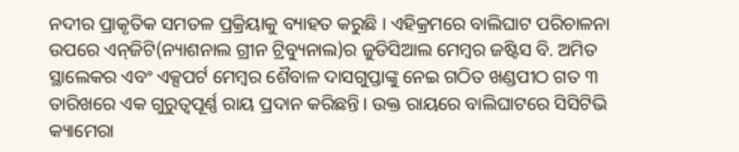ନଦୀର ପ୍ରାକୃତିକ ସମତଳ ପ୍ରକ୍ରିୟାକୁ ବ୍ୟାହତ କରୁଛି । ଏହିକ୍ରମରେ ବାଲିଘାଟ ପରିଚାଳନା ଉପରେ ଏନ୍‌ଜିଟି(ନ୍ୟାଶନାଲ ଗ୍ରୀନ ଟ୍ରିବ୍ୟୁନାଲ)ର ଜୁଡିସିଆଲ ମେମ୍ବର ଜଷ୍ଟିସ ବି. ଅମିତ ସ୍ଥାଲେକର ଏବଂ ଏକ୍ସପର୍ଟ ମେମ୍ବର ଶୈବାଳ ଦାସଗୁପ୍ତାଙ୍କୁ ନେଇ ଗଠିତ ଖଣ୍ଡପୀଠ ଗତ ୩ ତାରିଖରେ ଏକ ଗୁରୁତ୍ୱପୂର୍ଣ୍ଣ ରାୟ ପ୍ରଦାନ କରିଛନ୍ତି। ଉକ୍ତ ରାୟରେ ବାଲିଘାଟରେ ସିସିଟିଭି କ୍ୟାମେରା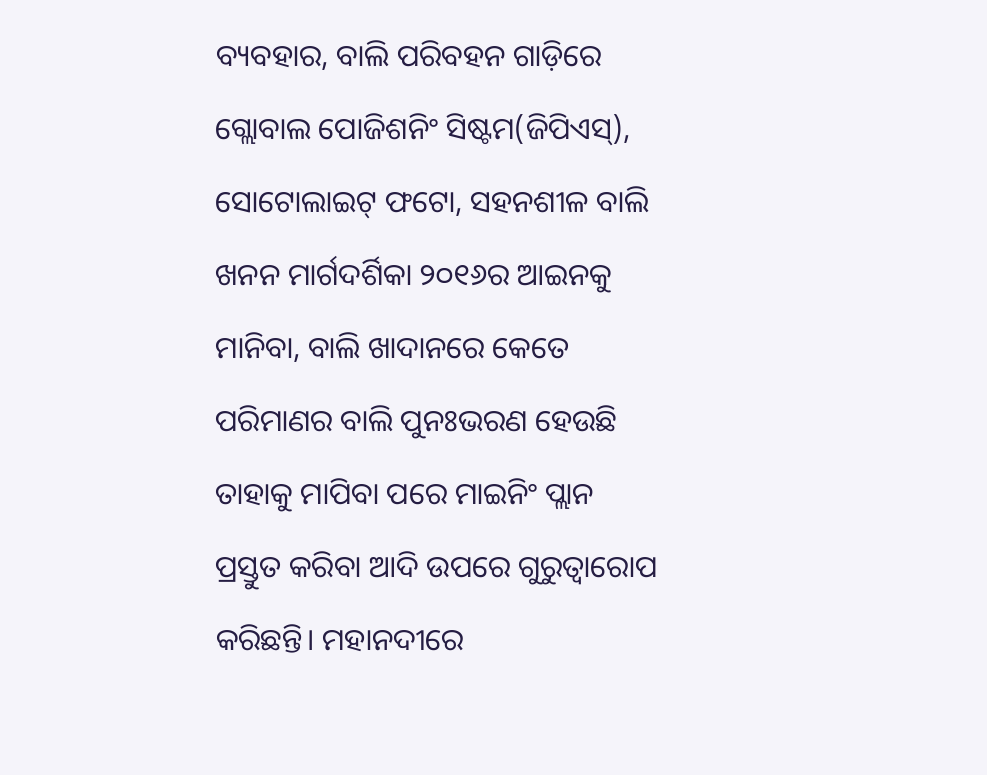ବ୍ୟବହାର, ବାଲି ପରିବହନ ଗାଡ଼ିରେ ଗ୍ଲୋବାଲ ପୋଜିଶନିଂ ସିଷ୍ଟମ(ଜିପିଏସ୍‌), ସୋଟୋଲାଇଟ୍‌ ଫଟୋ, ସହନଶୀଳ ବାଲି ଖନନ ମାର୍ଗଦର୍ଶିକା ୨୦୧୬ର ଆଇନକୁ ମାନିବା, ବାଲି ଖାଦାନରେ କେତେ ପରିମାଣର ବାଲି ପୁନଃଭରଣ ହେଉଛି ତାହାକୁ ମାପିବା ପରେ ମାଇନିଂ ପ୍ଲାନ ପ୍ରସ୍ତୁତ କରିବା ଆଦି ଉପରେ ଗୁରୁତ୍ୱାରୋପ କରିଛନ୍ତି। ମହାନଦୀରେ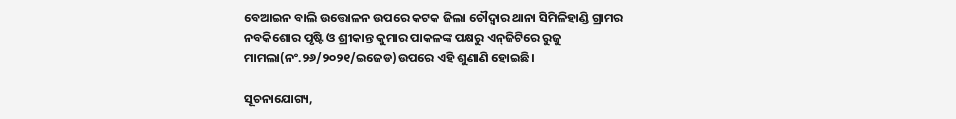ବେଆଇନ ବାଲି ଉତ୍ତୋଳନ ଉପରେ କଟକ ଜିଲା ଚୌଦ୍ୱାର ଥାନା ସିମିଳିହାଣ୍ଡି ଗ୍ରାମର ନବକିଶୋର ପୃଷ୍ଟି ଓ ଶ୍ରୀକାନ୍ତ କୁମାର ପାକଳଙ୍କ ପକ୍ଷରୁ ଏନ୍‌ଜିଟିରେ ରୁଜୁ ମାମଲା(ନଂ.୨୬/୨୦୨୧/ଇଜେଡ)ଉପରେ ଏହି ଶୁଣାଣି ହୋଇଛି।

ସୂଚନାଯୋଗ୍ୟ,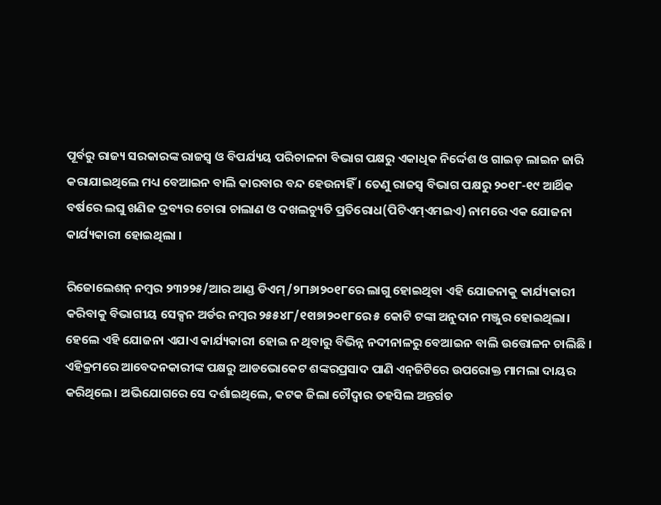ପୂର୍ବରୁ ରାଜ୍ୟ ସରକାରଙ୍କ ରାଜସ୍ବ ଓ ବିପର୍ଯ୍ୟୟ ପରିଚାଳନା ବିଭାଗ ପକ୍ଷରୁ ଏକାଧିକ ନିର୍ଦ୍ଦେଶ ଓ ଗାଇଡ୍‌ ଲାଇନ ଜାରି କରାଯାଇଥିଲେ ମଧ୍ୟ ବେଆଇନ ବାଲି କାରବାର ବନ୍ଦ ହେଉନାହିଁ । ତେଣୁ ରାଜସ୍ବ ବିଭାଗ ପକ୍ଷରୁ ୨୦୧୮-୧୯ ଆର୍ଥିକ ବର୍ଷରେ ଲଘୁ ଖଣିଜ ଦ୍ରବ୍ୟର ଚୋରା ଚାଲାଣ ଓ ଦଖଲଚ୍ୟୁତି ପ୍ରତିରୋଧ(ପିଟିଏମ୍‌ଏମଇଏ) ନାମରେ ଏକ ଯୋଜନା କାର୍ଯ୍ୟକାରୀ ହୋଇଥିଲା ।

ରିଜୋଲେଶନ୍‌ ନମ୍ବର ୨୩୨୨୫/ଆର ଆଣ୍ଡ ଡିଏମ୍‌/୨୮ା୬ା୨୦୧୮ରେ ଲାଗୁ ହୋଇଥିବା ଏହି ଯୋଜନାକୁ କାର୍ଯ୍ୟକାରୀ କରିବାକୁ ବିଭାଗୀୟ ସେକ୍ସନ ଅର୍ଡର ନମ୍ବର ୨୫୫୪୮/୧୧ା୭ା୨୦୧୮ରେ ୫ କୋଟି ଟଙ୍କା ଅନୁଦାନ ମଞ୍ଜୁର ହୋଇଥିଲା। ହେଲେ ଏହି ଯୋଜନା ଏଯାଏ କାର୍ଯ୍ୟକାରୀ ହୋଇ ନ ଥିବାରୁ ବିଭିନ୍ନ ନଦୀନାଳରୁ ବେଆଇନ ବାଲି ଉତ୍ତୋଳନ ଚାଲିଛି । ଏହିକ୍ରମରେ ଆବେଦନକାରୀଙ୍କ ପକ୍ଷରୁ ଆଡଭୋକେଟ ଶଙ୍କରପ୍ରସାଦ ପାଣି ଏନ୍‌ଜିଟିରେ ଉପରୋକ୍ତ ମାମଲା ଦାୟର କରିଥିଲେ। ଅଭିଯୋଗରେ ସେ ଦର୍ଶାଇଥିଲେ, କଟକ ଜିଲା ଚୌଦ୍ୱାର ତହସିଲ ଅନ୍ତର୍ଗତ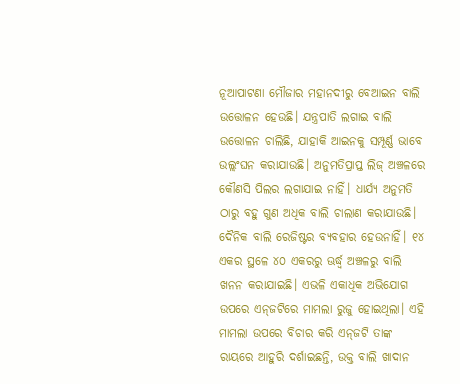ନୂଆପାଟଣା ମୌଜାର ମହାନଦୀରୁ ବେଆଇନ ବାଲି ଉତ୍ତୋଳନ ହେଉଛି। ଯନ୍ତ୍ରପାତି ଲଗାଇ ବାଲି ଉତ୍ତୋଳନ ଚାଲିଛି, ଯାହାକି ଆଇନକୁ ସମ୍ପୂର୍ଣ୍ଣ ଭାବେ ଉଲ୍ଲଂଘନ କରାଯାଉଛି। ଅନୁମତିପ୍ରାପ୍ତ ଲିଜ୍‌ ଅଞ୍ଚଳରେ କୌଣସି ପିଲର ଲଗାଯାଇ ନାହିଁ। ଧାର୍ଯ୍ୟ ଅନୁମତି ଠାରୁ ବହୁ ଗୁଣ ଅଧିକ ବାଲି ଚାଲାଣ କରାଯାଉଛି। ଦୈନିକ ବାଲି ରେଜିଷ୍ଟର ବ୍ୟବହାର ହେଉନାହିଁ। ୧୪ ଏକର ସ୍ଥଳେ ୪୦ ଏକରରୁ ଊର୍ଦ୍ଧ୍ୱ ଅଞ୍ଚଳରୁ ବାଲି ଖନନ କରାଯାଇଛି। ଏଭଳି ଏକାଧିକ ଅଭିଯୋଗ ଉପରେ ଏନ୍‌ଜଟିରେ ମାମଲା ରୁଜୁ ହୋଇଥିଲା। ଏହି ମାମଲା ଉପରେ ବିଚାର କରି ଏନ୍‌ଜଟି ତାଙ୍କ ରାୟରେ ଆହୁରି ଦର୍ଶାଇଛନ୍ତି, ଉକ୍ତ ବାଲି ଖାଦାନ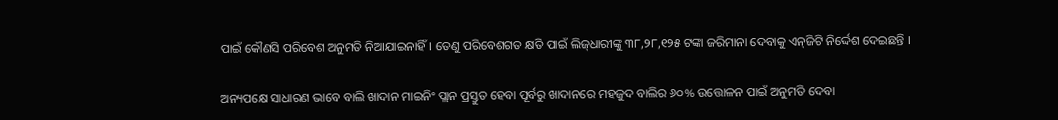ପାଇଁ କୌଣସି ପରିବେଶ ଅନୁମତି ନିଆଯାଇନାହିଁ। ତେଣୁ ପରିବେଶଗତ କ୍ଷତି ପାଇଁ ଲିଜ୍‌ଧାରୀଙ୍କୁ ୩୮,୨୮,୧୨୫ ଟଙ୍କା ଜରିମାନା ଦେବାକୁ ଏନ୍‌ଜିଟି ନିର୍ଦ୍ଦେଶ ଦେଇଛନ୍ତି ।

ଅନ୍ୟପକ୍ଷେ ସାଧାରଣ ଭାବେ ବାଲି ଖାଦାନ ମାଇନିଂ ପ୍ଲାନ ପ୍ରସ୍ତୁତ ହେବା ପୂର୍ବରୁ ଖାଦାନରେ ମହଜୁଦ ବାଲିର ୬୦% ଉତ୍ତୋଳନ ପାଇଁ ଅନୁମତି ଦେବା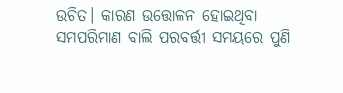ଉଚିତ। କାରଣ ଉତ୍ତୋଳନ ହୋଇଥିବା ସମପରିମାଣ ବାଲି ପରବର୍ତ୍ତୀ ସମୟରେ ପୁଣି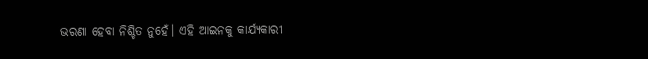ଭରଣା ହେବା ନିଶ୍ଚିତ ନୁହେଁ। ଏହି ଆଇନକୁ କାର୍ଯ୍ୟକାରୀ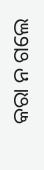କରା ନ ଗଲେ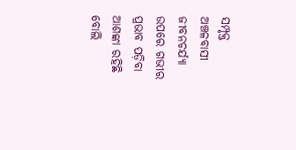ସମ୍ପୃକ୍ତ ଅଞ୍ଚଳବାସୀ ଜୀବନଚର୍ଯ୍ୟା ଉପରେ ଗଭୀର ପ୍ରଭାବ ପଡ଼ିବା ଆଶଙ୍କା ରହିଛି ବୋଲି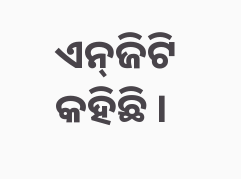ଏନ୍‌ଜିଟି କହିଛି ।